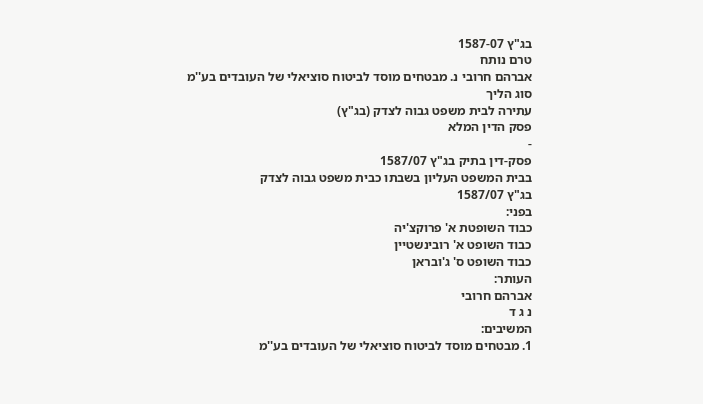בג"ץ 1587-07
טרם נותח
אברהם חרובי נ. מבטחים מוסד לביטוח סוציאלי של העובדים בע''מ
סוג הליך
עתירה לבית משפט גבוה לצדק (בג"ץ)
פסק הדין המלא
-
פסק-דין בתיק בג"ץ 1587/07
בבית המשפט העליון בשבתו כבית משפט גבוה לצדק
בג"ץ 1587/07
בפני:
כבוד השופטת א' פרוקצ'יה
כבוד השופט א' רובינשטיין
כבוד השופט ס' ג'ובראן
העותר:
אברהם חרובי
נ ג ד
המשיבים:
1. מבטחים מוסד לביטוח סוציאלי של העובדים בע''מ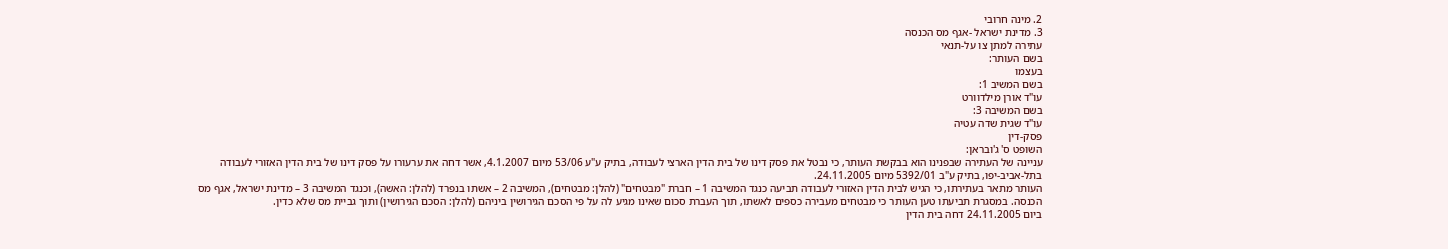2. מינה חרובי
3. מדינת ישראל -אגף מס הכנסה
עתירה למתן צו על-תנאי
בשם העותר:
בעצמו
בשם המשיב 1:
עו"ד אורן מילדוורט
בשם המשיבה 3:
עו"ד שגית שדה עטיה
פסק-דין
השופט ס' ג'ובראן:
עניינה של העתירה שבפנינו הוא בבקשת העותר, כי נבטל את פסק דינו של בית הדין הארצי לעבודה, בתיק ע"ע 53/06 מיום 4.1.2007, אשר דחה את ערעורו על פסק דינו של בית הדין האזורי לעבודה בתל-אביב-יפו, בתיק ע"ב 5392/01 מיום 24.11.2005.
העותר מתאר בעתירתו, כי הגיש לבית הדין האזורי לעבודה תביעה כנגד המשיבה 1 – חברת "מבטחים" (להלן: מבטחים), המשיבה 2 – אשתו בנפרד (להלן: האשה), וכנגד המשיבה 3 – מדינת ישראל, אגף מס הכנסה. במסגרת תביעתו טען העותר כי מבטחים מעבירה כספים לאשתו, תוך העברת סכום שאינו מגיע לה על פי הסכם הגירושין ביניהם (להלן: הסכם הגירושין) ותוך גביית מס שלא כדין.
ביום 24.11.2005 דחה בית הדין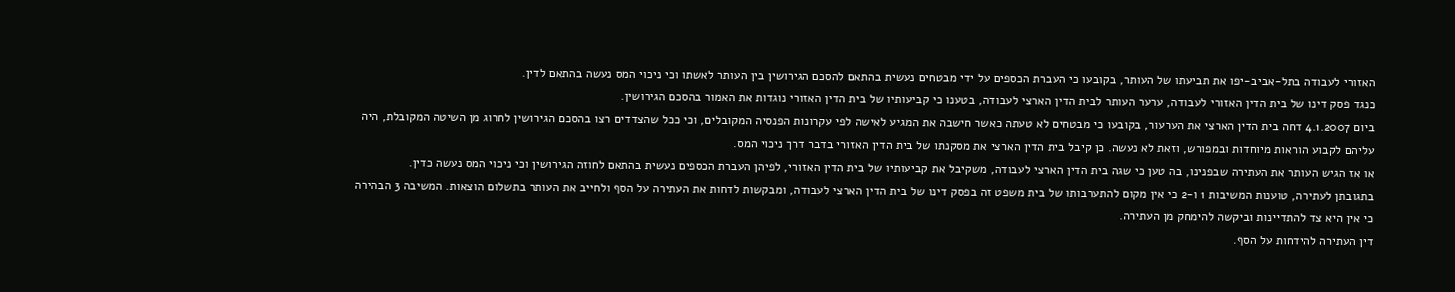האזורי לעבודה בתל-אביב-יפו את תביעתו של העותר, בקובעו כי העברת הכספים על ידי מבטחים נעשית בהתאם להסכם הגירושין בין העותר לאשתו וכי ניכוי המס נעשה בהתאם לדין.
כנגד פסק דינו של בית הדין האזורי לעבודה, ערער העותר לבית הדין הארצי לעבודה, בטענו כי קביעותיו של בית הדין האזורי נוגדות את האמור בהסכם הגירושין.
ביום 4.1.2007 דחה בית הדין הארצי את הערעור, בקובעו כי מבטחים לא טעתה כאשר חישבה את המגיע לאישה לפי עקרונות הפנסיה המקובלים, וכי ככל שהצדדים רצו בהסכם הגירושין לחרוג מן השיטה המקובלת, היה עליהם לקבוע הוראות מיוחדות ובמפורש, וזאת לא נעשה. כן קיבל בית הדין הארצי את מסקנתו של בית הדין האזורי בדבר דרך ניכוי המס.
או אז הגיש העותר את העתירה שבפנינו, בה טען כי שגה בית הדין הארצי לעבודה, משקיבל את קביעותיו של בית הדין האזורי, לפיהן העברת הכספים נעשית בהתאם לחוזה הגירושין וכי ניכוי המס נעשה כדין.
בתגובתן לעתירה, טוענות המשיבות 1 ו-2 כי אין מקום להתערבותו של בית משפט זה בפסק דינו של בית הדין הארצי לעבודה, ומבקשות לדחות את העתירה על הסף ולחייב את העותר בתשלום הוצאות. המשיבה 3 הבהירה כי אין היא צד להתדיינות וביקשה להימחק מן העתירה.
דין העתירה להידחות על הסף.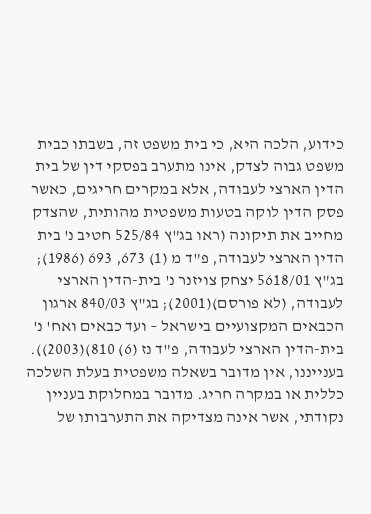כידוע, הלכה היא, כי בית משפט זה, בשבתו כבית משפט גבוה לצדק, אינו מתערב בפסקי דין של בית הדין הארצי לעבודה, אלא במקרים חריגים, כאשר פסק הדין לוקה בטעות משפטית מהותית, שהצדק מחייב את תיקונה (ראו בג"ץ 525/84 חטיב נ' בית הדין הארצי לעבודה, פ"ד מ (1) 673, 693 (1986); בג"ץ 5618/01 יצחק צויזנר נ' בית-הדין הארצי לעבודה, (לא פורסם)(2001); בג"ץ 840/03 ארגון הכבאים המקצועיים בישראל – ועד כבאים ואח' נ' בית-הדין הארצי לעבודה, פ"ד נז (6) 810)(2003)).
בענייננו, אין מדובר בשאלה משפטית בעלת השלכה כללית או במקרה חריג. מדובר במחלוקת בעניין נקודתי, אשר אינה מצדיקה את התערבותו של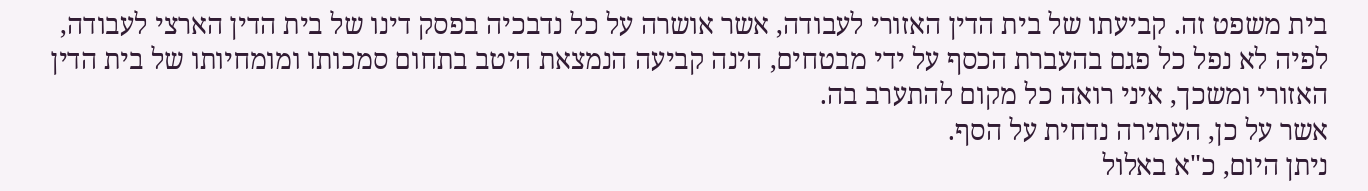בית משפט זה. קביעתו של בית הדין האזורי לעבודה, אשר אושרה על כל נדבכיה בפסק דינו של בית הדין הארצי לעבודה, לפיה לא נפל כל פגם בהעברת הכסף על ידי מבטחים, הינה קביעה הנמצאת היטב בתחום סמכותו ומומחיותו של בית הדין האזורי ומשכך, איני רואה כל מקום להתערב בה.
אשר על כן, העתירה נדחית על הסף.
ניתן היום, כ"א באלול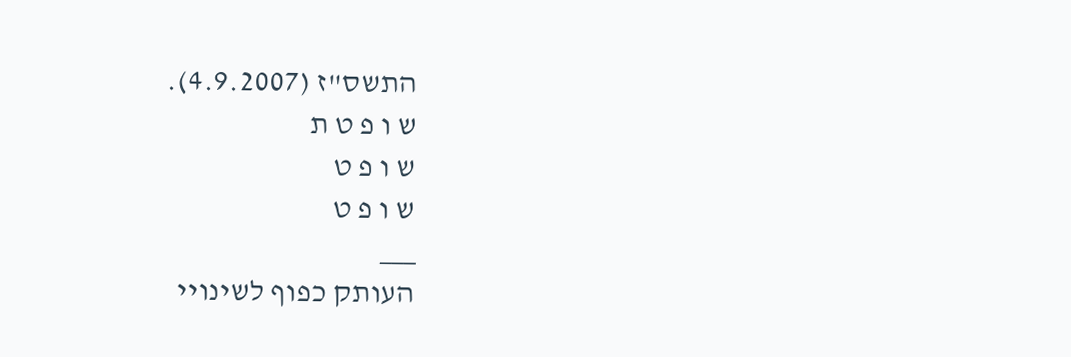התשס"ז (4.9.2007).
ש ו פ ט ת
ש ו פ ט
ש ו פ ט
___
העותק כפוף לשינויי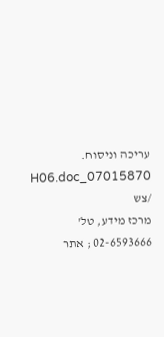עריכה וניסוח. 07015870_H06.doc /צש
מרכז מידע, טל' 02-6593666 ; אתר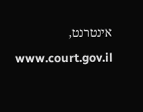אינטרנט, www.court.gov.il